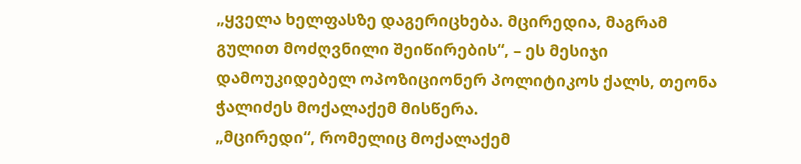„ყველა ხელფასზე დაგერიცხება. მცირედია, მაგრამ გულით მოძღვნილი შეიწირების“, – ეს მესიჯი დამოუკიდებელ ოპოზიციონერ პოლიტიკოს ქალს, თეონა ჭალიძეს მოქალაქემ მისწერა.
„მცირედი“, რომელიც მოქალაქემ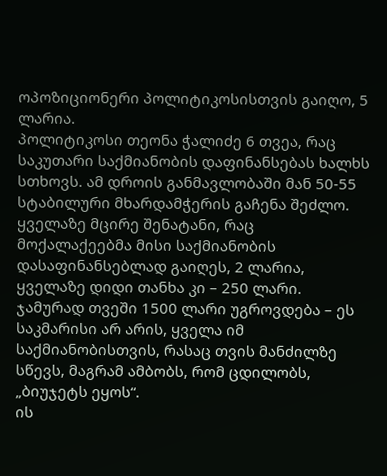ოპოზიციონერი პოლიტიკოსისთვის გაიღო, 5 ლარია.
პოლიტიკოსი თეონა ჭალიძე 6 თვეა, რაც საკუთარი საქმიანობის დაფინანსებას ხალხს სთხოვს. ამ დროის განმავლობაში მან 50-55 სტაბილური მხარდამჭერის გაჩენა შეძლო.
ყველაზე მცირე შენატანი, რაც მოქალაქეებმა მისი საქმიანობის დასაფინანსებლად გაიღეს, 2 ლარია, ყველაზე დიდი თანხა კი – 250 ლარი.
ჯამურად თვეში 1500 ლარი უგროვდება – ეს საკმარისი არ არის, ყველა იმ საქმიანობისთვის, რასაც თვის მანძილზე სწევს, მაგრამ ამბობს, რომ ცდილობს, „ბიუჯეტს ეყოს“.
ის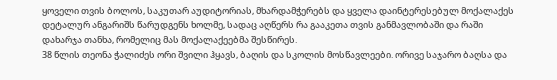ყოველი თვის ბოლოს, საკუთარ აუდიტორიას, მხარდამჭერებს და ყველა დაინტერესებულ მოქალაქეს დეტალურ ანგარიშს წარუდგენს ხოლმე, სადაც აღწერს რა გააკეთა თვის განმავლობაში და რაში დახარჯა თანხა, რომელიც მას მოქალაქეებმა შესწირეს.
38 წლის თეონა ჭალიძეს ორი შვილი ჰყავს, ბაღის და სკოლის მოსწავლეები. ორივე საჯარო ბაღსა და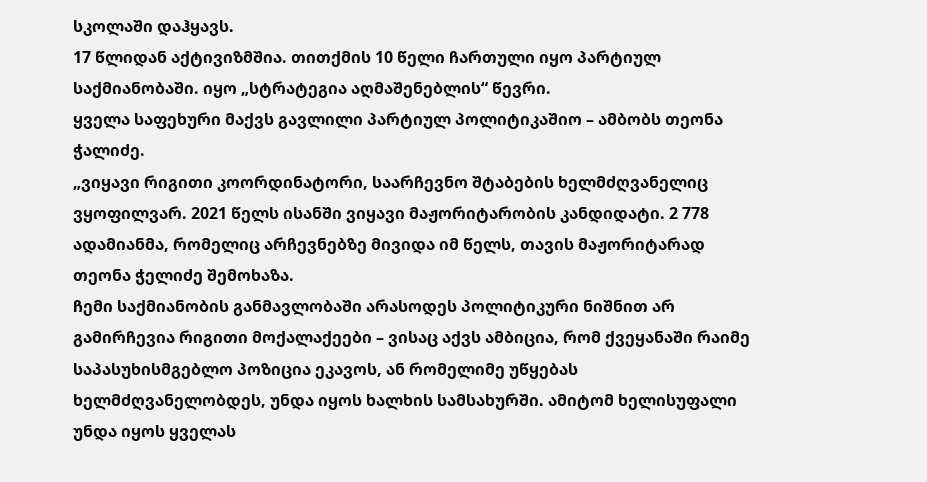სკოლაში დაჰყავს.
17 წლიდან აქტივიზმშია. თითქმის 10 წელი ჩართული იყო პარტიულ საქმიანობაში. იყო „სტრატეგია აღმაშენებლის“ წევრი.
ყველა საფეხური მაქვს გავლილი პარტიულ პოლიტიკაშიო – ამბობს თეონა ჭალიძე.
„ვიყავი რიგითი კოორდინატორი, საარჩევნო შტაბების ხელმძღვანელიც ვყოფილვარ. 2021 წელს ისანში ვიყავი მაჟორიტარობის კანდიდატი. 2 778 ადამიანმა, რომელიც არჩევნებზე მივიდა იმ წელს, თავის მაჟორიტარად თეონა ჭელიძე შემოხაზა.
ჩემი საქმიანობის განმავლობაში არასოდეს პოლიტიკური ნიშნით არ გამირჩევია რიგითი მოქალაქეები – ვისაც აქვს ამბიცია, რომ ქვეყანაში რაიმე საპასუხისმგებლო პოზიცია ეკავოს, ან რომელიმე უწყებას ხელმძღვანელობდეს, უნდა იყოს ხალხის სამსახურში. ამიტომ ხელისუფალი უნდა იყოს ყველას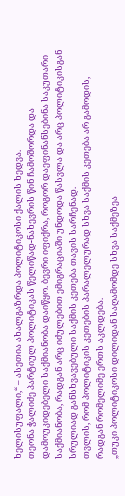ხელისუფალი,“ – ასეთია ახალგაზრდა პოლიტიკოსი ქალის ხედვა.
თეონა ჭალიძე პარტიულ პოლიტიკას წელიწად-ნახევრის წინ ჩამოშორდა და დამოუკიდებელი საქმიანობა დაიწყო. ბევრი იფიქრა, როგორ დაეფინანსებინა საკუთარი საქმიანობა, რადგან არც იძულებით ემიგრაციაში უნდოდა წასვლა და არც პოლიტიკისგან სრულიად განსხვავებული საქმის კეთება თავის სარჩენად.
თვლის, რომ პოლიტიკის კეთების პარალელურად სხვა საქმის კეთება არ გამოდის, რადგან რომელიმე ერთს აკლდება.
„თუკი პოლიტიკოსი დილიდან საღამომდე სხვა საქმეზეა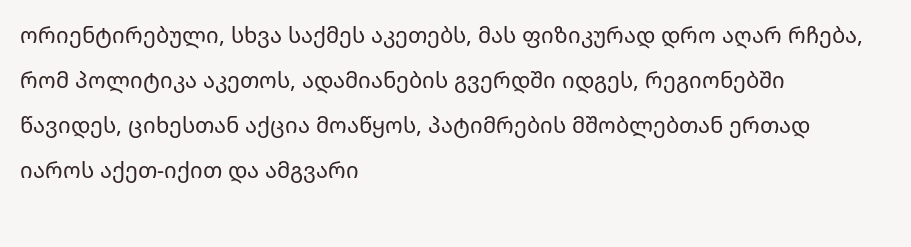ორიენტირებული, სხვა საქმეს აკეთებს, მას ფიზიკურად დრო აღარ რჩება, რომ პოლიტიკა აკეთოს, ადამიანების გვერდში იდგეს, რეგიონებში წავიდეს, ციხესთან აქცია მოაწყოს, პატიმრების მშობლებთან ერთად იაროს აქეთ-იქით და ამგვარი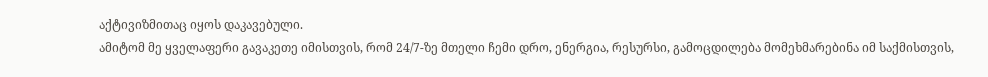აქტივიზმითაც იყოს დაკავებული.
ამიტომ მე ყველაფერი გავაკეთე იმისთვის, რომ 24/7-ზე მთელი ჩემი დრო, ენერგია, რესურსი, გამოცდილება მომეხმარებინა იმ საქმისთვის,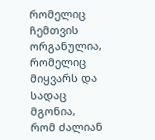რომელიც ჩემთვის ორგანულია, რომელიც მიყვარს და სადაც მგონია, რომ ძალიან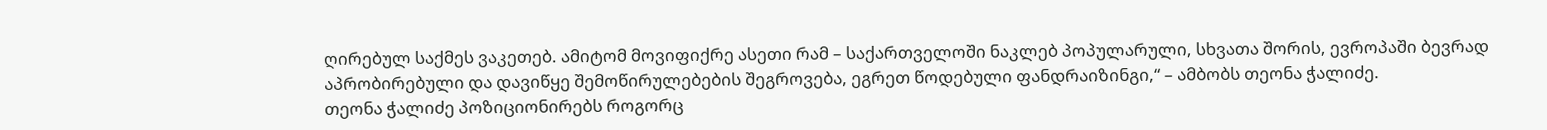ღირებულ საქმეს ვაკეთებ. ამიტომ მოვიფიქრე ასეთი რამ – საქართველოში ნაკლებ პოპულარული, სხვათა შორის, ევროპაში ბევრად აპრობირებული და დავიწყე შემოწირულებების შეგროვება, ეგრეთ წოდებული ფანდრაიზინგი,“ – ამბობს თეონა ჭალიძე.
თეონა ჭალიძე პოზიციონირებს როგორც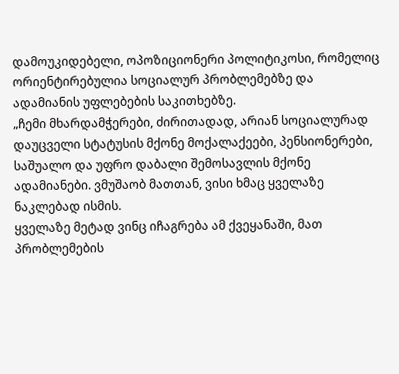დამოუკიდებელი, ოპოზიციონერი პოლიტიკოსი, რომელიც ორიენტირებულია სოციალურ პრობლემებზე და ადამიანის უფლებების საკითხებზე.
„ჩემი მხარდამჭერები, ძირითადად, არიან სოციალურად დაუცველი სტატუსის მქონე მოქალაქეები, პენსიონერები, საშუალო და უფრო დაბალი შემოსავლის მქონე ადამიანები. ვმუშაობ მათთან, ვისი ხმაც ყველაზე ნაკლებად ისმის.
ყველაზე მეტად ვინც იჩაგრება ამ ქვეყანაში, მათ პრობლემების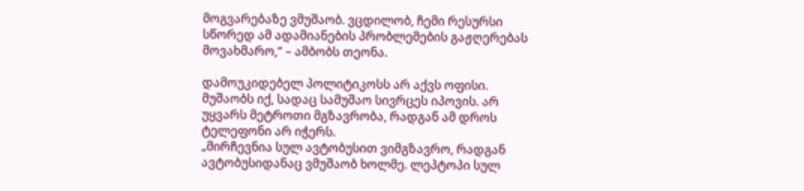მოგვარებაზე ვმუშაობ. ვცდილობ, ჩემი რესურსი სწორედ ამ ადამიანების პრობლემების გაჟღერებას მოვახმარო,“ – ამბობს თეონა.

დამოუკიდებელ პოლიტიკოსს არ აქვს ოფისი. მუშაობს იქ, სადაც სამუშაო სივრცეს იპოვის. არ უყვარს მეტროთი მგზავრობა, რადგან ამ დროს ტელეფონი არ იჭერს.
„მირჩევნია სულ ავტობუსით ვიმგზავრო, რადგან ავტობუსიდანაც ვმუშაობ ხოლმე. ლეპტოპი სულ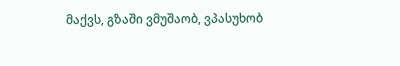მაქვს, გზაში ვმუშაობ, ვპასუხობ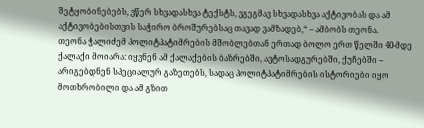შეტყობინებებს, ვწერ სხვადასხვა ტექსტს, ვგეგმავ სხვადასხვა აქტივობას და ამ აქტივობებისთვის საჭირო ბროშურებსაც თავად ვამზადებ,“ – ამბობს თეონა.
თეონა ჭალიძემ პოლიტპატიმრების მშობლებთან ერთად ბოლო ერთ წელში 40-მდე ქალაქი მოიარა: იყვნენ ამ ქალაქების ბაზრებში, ავტოსადგურებში, ქუჩებში – არიგებდნენ სპეციალურ გაზეთებს, სადაც პოლიტპატიმრების ისტორიები იყო მოთხრობილი და ამ გზით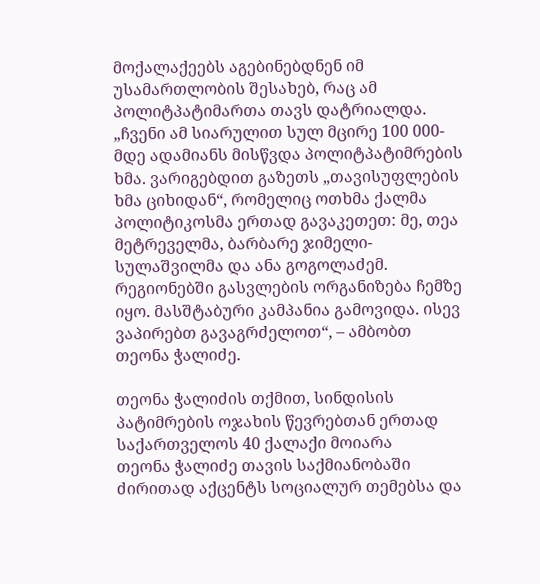მოქალაქეებს აგებინებდნენ იმ უსამართლობის შესახებ, რაც ამ პოლიტპატიმართა თავს დატრიალდა.
„ჩვენი ამ სიარულით სულ მცირე 100 000-მდე ადამიანს მისწვდა პოლიტპატიმრების ხმა. ვარიგებდით გაზეთს „თავისუფლების ხმა ციხიდან“, რომელიც ოთხმა ქალმა პოლიტიკოსმა ერთად გავაკეთეთ: მე, თეა მეტრეველმა, ბარბარე ჯიმელი-სულაშვილმა და ანა გოგოლაძემ.
რეგიონებში გასვლების ორგანიზება ჩემზე იყო. მასშტაბური კამპანია გამოვიდა. ისევ ვაპირებთ გავაგრძელოთ“, – ამბობთ თეონა ჭალიძე.

თეონა ჭალიძის თქმით, სინდისის პატიმრების ოჯახის წევრებთან ერთად საქართველოს 40 ქალაქი მოიარა
თეონა ჭალიძე თავის საქმიანობაში ძირითად აქცენტს სოციალურ თემებსა და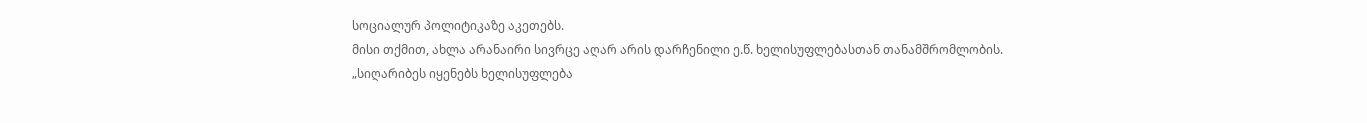სოციალურ პოლიტიკაზე აკეთებს.
მისი თქმით, ახლა არანაირი სივრცე აღარ არის დარჩენილი ე.წ. ხელისუფლებასთან თანამშრომლობის.
„სიღარიბეს იყენებს ხელისუფლება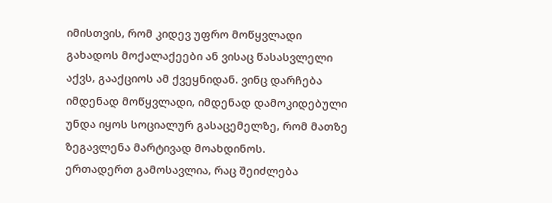იმისთვის, რომ კიდევ უფრო მოწყვლადი გახადოს მოქალაქეები ან ვისაც წასასვლელი აქვს, გააქციოს ამ ქვეყნიდან. ვინც დარჩება იმდენად მოწყვლადი, იმდენად დამოკიდებული უნდა იყოს სოციალურ გასაცემელზე, რომ მათზე ზეგავლენა მარტივად მოახდინოს.
ერთადერთ გამოსავლია, რაც შეიძლება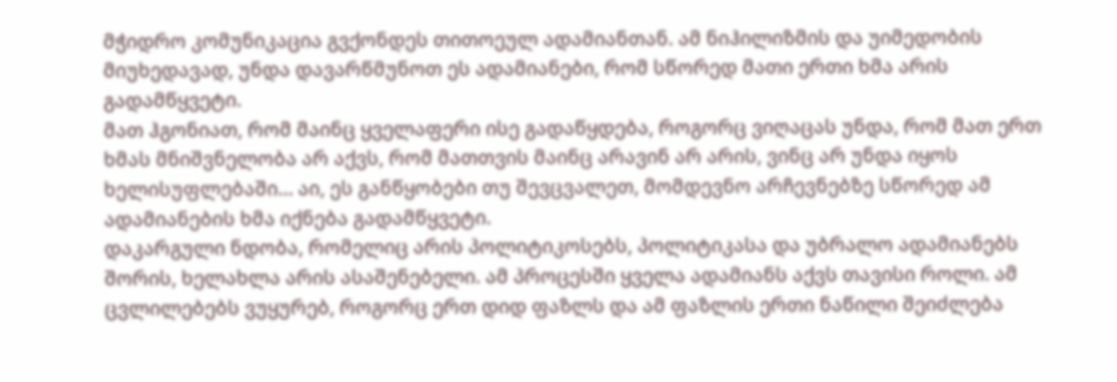მჭიდრო კომუნიკაცია გვქონდეს თითოეულ ადამიანთან. ამ ნიჰილიზმის და უიმედობის მიუხედავად, უნდა დავარწმუნოთ ეს ადამიანები, რომ სწორედ მათი ერთი ხმა არის გადამწყვეტი.
მათ ჰგონიათ, რომ მაინც ყველაფერი ისე გადაწყდება, როგორც ვიღაცას უნდა, რომ მათ ერთ ხმას მნიშვნელობა არ აქვს, რომ მათთვის მაინც არავინ არ არის, ვინც არ უნდა იყოს ხელისუფლებაში… აი, ეს განწყობები თუ შევცვალეთ, მომდევნო არჩევნებზე სწორედ ამ ადამიანების ხმა იქნება გადამწყვეტი.
დაკარგული ნდობა, რომელიც არის პოლიტიკოსებს, პოლიტიკასა და უბრალო ადამიანებს შორის, ხელახლა არის ასაშენებელი. ამ პროცესში ყველა ადამიანს აქვს თავისი როლი. ამ ცვლილებებს ვუყურებ, როგორც ერთ დიდ ფაზლს და ამ ფაზლის ერთი ნაწილი შეიძლება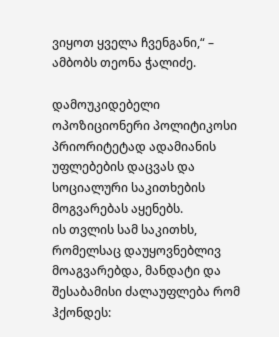ვიყოთ ყველა ჩვენგანი,“ – ამბობს თეონა ჭალიძე.

დამოუკიდებელი ოპოზიციონერი პოლიტიკოსი პრიორიტეტად ადამიანის უფლებების დაცვას და სოციალური საკითხების მოგვარებას აყენებს.
ის თვლის სამ საკითხს, რომელსაც დაუყოვნებლივ მოაგვარებდა, მანდატი და შესაბამისი ძალაუფლება რომ ჰქონდეს: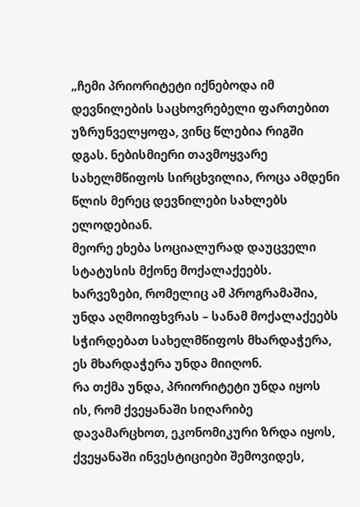„ჩემი პრიორიტეტი იქნებოდა იმ დევნილების საცხოვრებელი ფართებით უზრუნველყოფა, ვინც წლებია რიგში დგას. ნებისმიერი თავმოყვარე სახელმწიფოს სირცხვილია, როცა ამდენი წლის მერეც დევნილები სახლებს ელოდებიან.
მეორე ეხება სოციალურად დაუცველი სტატუსის მქონე მოქალაქეებს. ხარვეზები, რომელიც ამ პროგრამაშია, უნდა აღმოიფხვრას – სანამ მოქალაქეებს სჭირდებათ სახელმწიფოს მხარდაჭერა, ეს მხარდაჭერა უნდა მიიღონ.
რა თქმა უნდა, პრიორიტეტი უნდა იყოს ის, რომ ქვეყანაში სიღარიბე დავამარცხოთ, ეკონომიკური ზრდა იყოს, ქვეყანაში ინვესტიციები შემოვიდეს,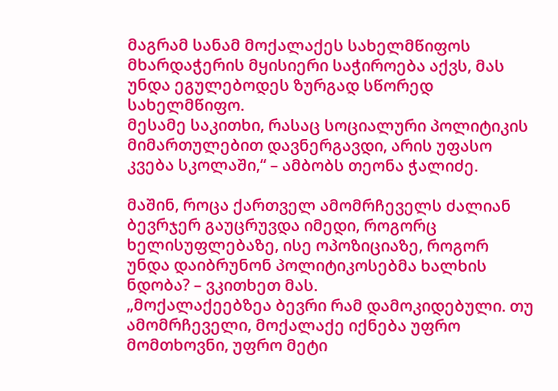მაგრამ სანამ მოქალაქეს სახელმწიფოს მხარდაჭერის მყისიერი საჭიროება აქვს, მას უნდა ეგულებოდეს ზურგად სწორედ სახელმწიფო.
მესამე საკითხი, რასაც სოციალური პოლიტიკის მიმართულებით დავნერგავდი, არის უფასო კვება სკოლაში,“ – ამბობს თეონა ჭალიძე.

მაშინ, როცა ქართველ ამომრჩეველს ძალიან ბევრჯერ გაუცრუვდა იმედი, როგორც ხელისუფლებაზე, ისე ოპოზიციაზე, როგორ უნდა დაიბრუნონ პოლიტიკოსებმა ხალხის ნდობა? – ვკითხეთ მას.
„მოქალაქეებზეა ბევრი რამ დამოკიდებული. თუ ამომრჩეველი, მოქალაქე იქნება უფრო მომთხოვნი, უფრო მეტი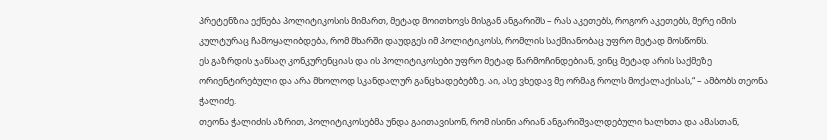პრეტენზია ექნება პოლიტიკოსის მიმართ, მეტად მოითხოვს მისგან ანგარიშს – რას აკეთებს, როგორ აკეთებს, მერე იმის კულტურაც ჩამოყალიბდება, რომ მხარში დაუდგეს იმ პოლიტიკოსს, რომლის საქმიანობაც უფრო მეტად მოსწონს.
ეს გაზრდის ჯანსაღ კონკურენციას და ის პოლიტიკოსები უფრო მეტად წარმოჩინდებიან, ვინც მეტად არის საქმეზე ორიენტირებული და არა მხოლოდ სკანდალურ განცხადებებზე. აი, ასე ვხედავ მე ორმაგ როლს მოქალაქისას,“ – ამბობს თეონა ჭალიძე.
თეონა ჭალიძის აზრით, პოლიტიკოსებმა უნდა გაითავისონ, რომ ისინი არიან ანგარიშვალდებული ხალხთა და ამასთან,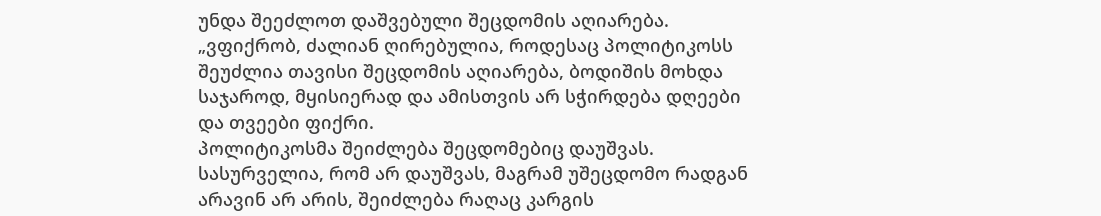უნდა შეეძლოთ დაშვებული შეცდომის აღიარება.
„ვფიქრობ, ძალიან ღირებულია, როდესაც პოლიტიკოსს შეუძლია თავისი შეცდომის აღიარება, ბოდიშის მოხდა საჯაროდ, მყისიერად და ამისთვის არ სჭირდება დღეები და თვეები ფიქრი.
პოლიტიკოსმა შეიძლება შეცდომებიც დაუშვას. სასურველია, რომ არ დაუშვას, მაგრამ უშეცდომო რადგან არავინ არ არის, შეიძლება რაღაც კარგის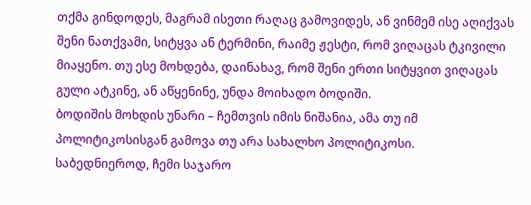თქმა გინდოდეს, მაგრამ ისეთი რაღაც გამოვიდეს, ან ვინმემ ისე აღიქვას შენი ნათქვამი, სიტყვა ან ტერმინი, რაიმე ჟესტი, რომ ვიღაცას ტკივილი მიაყენო. თუ ესე მოხდება, დაინახავ, რომ შენი ერთი სიტყვით ვიღაცას გული ატკინე, ან აწყენინე, უნდა მოიხადო ბოდიში.
ბოდიშის მოხდის უნარი – ჩემთვის იმის ნიშანია, ამა თუ იმ პოლიტიკოსისგან გამოვა თუ არა სახალხო პოლიტიკოსი.
საბედნიეროდ, ჩემი საჯარო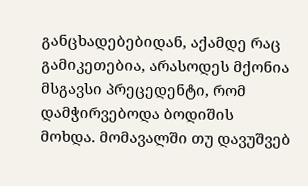განცხადებებიდან, აქამდე რაც გამიკეთებია, არასოდეს მქონია მსგავსი პრეცედენტი, რომ დამჭირვებოდა ბოდიშის მოხდა. მომავალში თუ დავუშვებ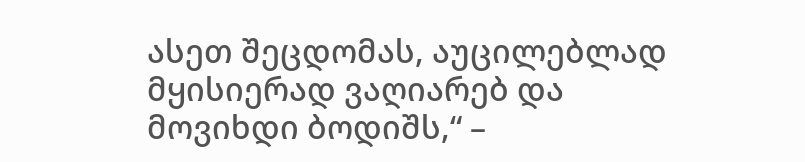ასეთ შეცდომას, აუცილებლად მყისიერად ვაღიარებ და მოვიხდი ბოდიშს,“ –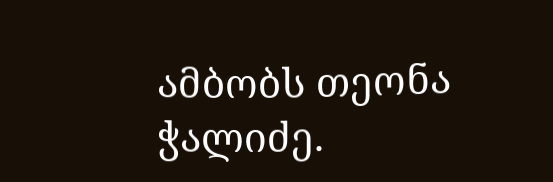ამბობს თეონა ჭალიძე.